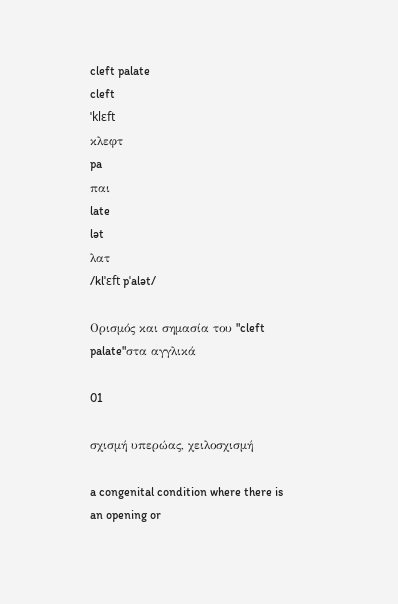cleft palate
cleft
ˈklɛft
κλεφτ
pa
παι
late
lət
λατ
/klˈɛft pˈalət/

Ορισμός και σημασία του "cleft palate"στα αγγλικά

01

σχισμή υπερώας, χειλοσχισμή

a congenital condition where there is an opening or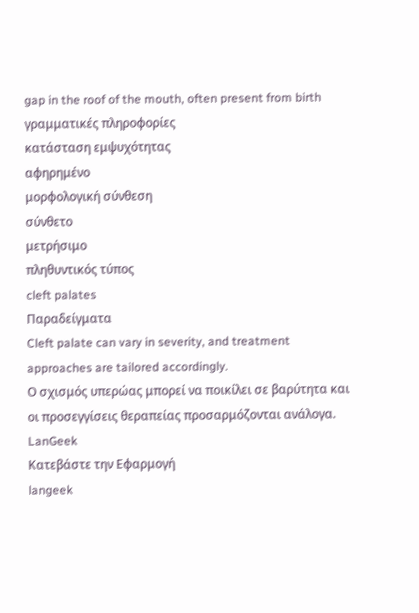gap in the roof of the mouth, often present from birth
γραμματικές πληροφορίες
κατάσταση εμψυχότητας
αφηρημένο
μορφολογική σύνθεση
σύνθετο
μετρήσιμο
πληθυντικός τύπος
cleft palates
Παραδείγματα
Cleft palate can vary in severity, and treatment approaches are tailored accordingly.
Ο σχισμός υπερώας μπορεί να ποικίλει σε βαρύτητα και οι προσεγγίσεις θεραπείας προσαρμόζονται ανάλογα.
LanGeek
Κατεβάστε την Εφαρμογή
langeek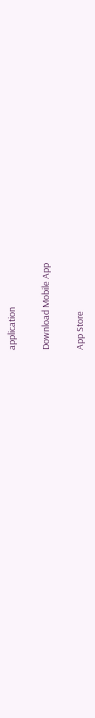application

Download Mobile App

App Store